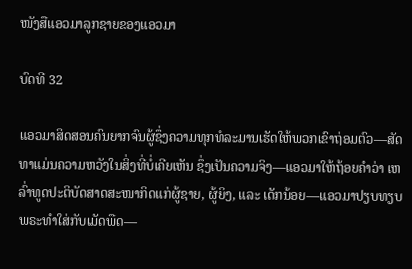ໜັງສືແອວມາລູກຊາຍຂອງແອວມາ

ບົດທີ 32

ແອວມາສິດສອນຄົນຍາກຈົນຜູ້ຊຶ່ງຄວາມທຸກທໍລະມານເຮັດໃຫ້ພວກເຂົາຖ່ອມຕົວ—ສັດທາແມ່ນຄວາມຫວັງໃນສິ່ງທີ່ບໍ່ເຄີຍເຫັນ ຊຶ່ງເປັນຄວາມຈິງ—ແອວມາໃຫ້ຖ້ອຍຄຳວ່າ ເຫລົ່າທູດປະຕິບັດສາດສະໜາກິດແກ່ຜູ້ຊາຍ, ຜູ້ຍິງ, ແລະ ເດັກນ້ອຍ—ແອວມາປຽບທຽບພຣະທຳໃສ່ກັບເມັດພືດ—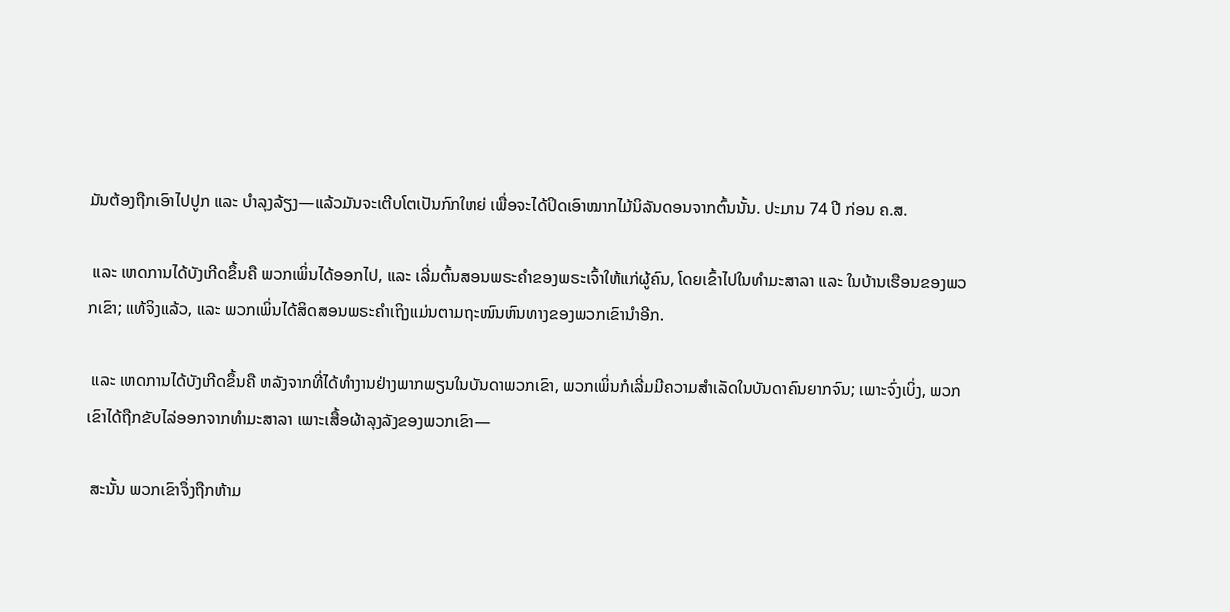ມັນຕ້ອງຖືກເອົາໄປປູກ ແລະ ບຳລຸງລ້ຽງ—ແລ້ວມັນຈະເຕີບໂຕເປັນກົກໃຫຍ່ ເພື່ອຈະໄດ້ປິດເອົາໝາກໄມ້ນິລັນດອນຈາກຕົ້ນນັ້ນ. ປະມານ 74 ປີ ກ່ອນ ຄ.ສ.

 ແລະ ເຫດການໄດ້ບັງເກີດຂຶ້ນຄື ພວກເພິ່ນໄດ້ອອກໄປ, ແລະ ເລີ່ມຕົ້ນສອນພຣະຄຳຂອງພຣະເຈົ້າໃຫ້ແກ່ຜູ້ຄົນ, ໂດຍເຂົ້າໄປໃນທຳມະສາລາ ແລະ ໃນບ້ານເຮືອນຂອງພວກເຂົາ; ແທ້ຈິງແລ້ວ, ແລະ ພວກເພິ່ນໄດ້ສິດສອນພຣະຄຳເຖິງແມ່ນຕາມຖະໜົນຫົນທາງຂອງພວກເຂົານຳອີກ.

 ແລະ ເຫດການໄດ້ບັງເກີດຂຶ້ນຄື ຫລັງຈາກທີ່ໄດ້ທຳງານຢ່າງພາກພຽນໃນບັນດາພວກເຂົາ, ພວກເພິ່ນກໍເລີ່ມມີຄວາມສຳເລັດໃນບັນດາຄົນຍາກຈົນ; ເພາະຈົ່ງເບິ່ງ, ພວກເຂົາໄດ້ຖືກຂັບໄລ່ອອກຈາກທຳມະສາລາ ເພາະເສື້ອຜ້າລຸງລັງຂອງພວກເຂົາ—

 ສະນັ້ນ ພວກເຂົາຈຶ່ງຖືກຫ້າມ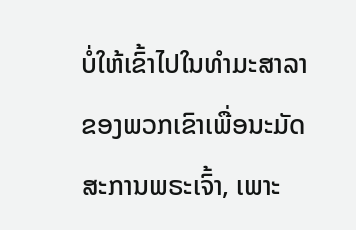ບໍ່ໃຫ້ເຂົ້າໄປໃນທຳມະສາລາຂອງພວກເຂົາເພື່ອນະມັດສະການພຣະເຈົ້າ, ເພາະ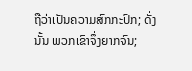ຖືວ່າເປັນຄວາມສົກກະປົກ; ດັ່ງນັ້ນ ພວກເຂົາຈຶ່ງຍາກຈົນ;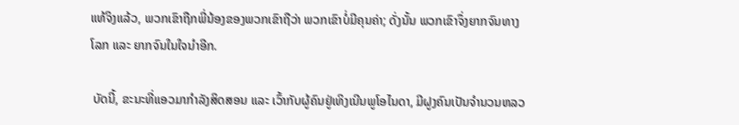ແທ້ຈິງແລ້ວ, ພວກເຂົາຖືກພີ່ນ້ອງຂອງພວກເຂົາຖືວ່າ ພວກເຂົາບໍ່ມີຄຸນຄ່າ; ດັ່ງນັ້ນ ພວກເຂົາຈຶ່ງຍາກຈົນທາງໂລກ ແລະ ຍາກຈົນໃນໃຈນຳອີກ.

 ບັດນີ້, ຂະນະທີ່ແອວມາກຳລັງສິດສອນ ແລະ ເວົ້າກັບຜູ້ຄົນຢູ່ເທິງເນີນພູໂອໄນດາ, ມີຝູງຄົນເປັນຈຳນວນຫລວ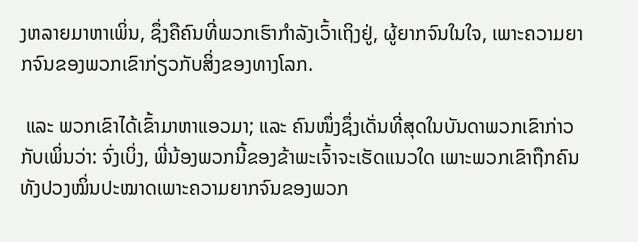ງຫລາຍມາຫາເພິ່ນ, ຊຶ່ງຄືຄົນທີ່ພວກເຮົາກຳລັງເວົ້າເຖິງຢູ່, ຜູ້ຍາກຈົນໃນໃຈ, ເພາະຄວາມຍາກຈົນຂອງພວກເຂົາກ່ຽວກັບສິ່ງຂອງທາງໂລກ.

 ແລະ ພວກເຂົາໄດ້ເຂົ້າມາຫາແອວມາ; ແລະ ຄົນໜຶ່ງຊຶ່ງເດັ່ນທີ່ສຸດໃນບັນດາພວກເຂົາກ່າວກັບເພິ່ນວ່າ: ຈົ່ງເບິ່ງ, ພີ່ນ້ອງພວກນີ້ຂອງຂ້າພະເຈົ້າຈະເຮັດແນວໃດ ເພາະພວກເຂົາຖືກຄົນທັງປວງໝິ່ນປະໝາດເພາະຄວາມຍາກຈົນຂອງພວກ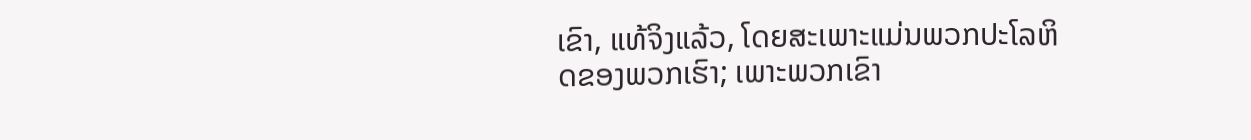ເຂົາ, ແທ້ຈິງແລ້ວ, ໂດຍສະເພາະແມ່ນພວກປະໂລຫິດຂອງພວກເຮົາ; ເພາະພວກເຂົາ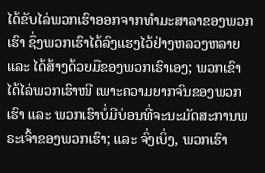ໄດ້ຂັບໄລ່ພວກເຮົາອອກຈາກທຳມະສາລາຂອງພວກເຮົາ ຊຶ່ງພວກເຮົາໄດ້ລົງແຮງໄວ້ຢ່າງຫລວງຫລາຍ ແລະ ໄດ້ສ້າງດ້ວຍມືຂອງພວກເຮົາເອງ; ພວກເຂົາໄດ້ໄລ່ພວກເຮົາໜີ ເພາະຄວາມຍາກຈົນຂອງພວກເຮົາ ແລະ ພວກເຮົາບໍ່ມີບ່ອນທີ່ຈະນະມັດສະການພຣະເຈົ້າຂອງພວກເຮົາ; ແລະ ຈົ່ງເບິ່ງ, ພວກເຮົາ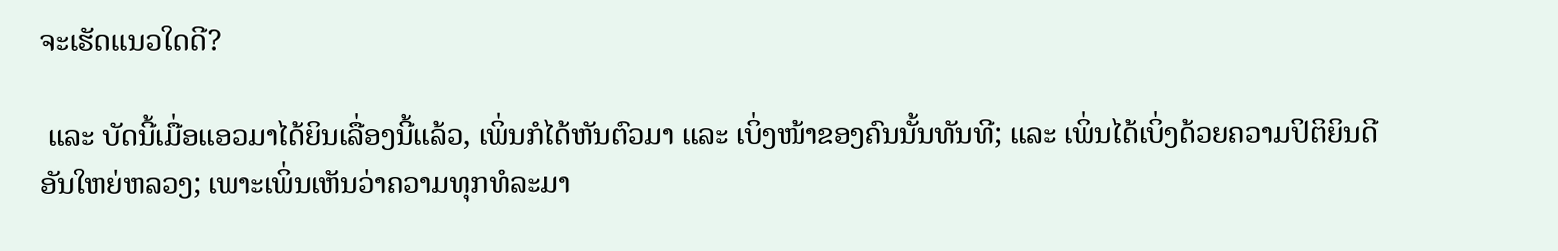ຈະເຮັດແນວໃດດີ?

 ແລະ ບັດນີ້ເມື່ອແອວມາໄດ້ຍິນເລື່ອງນີ້ແລ້ວ, ເພິ່ນກໍໄດ້ຫັນຕົວມາ ແລະ ເບິ່ງໜ້າຂອງຄົນນັ້ນທັນທີ; ແລະ ເພິ່ນໄດ້ເບິ່ງດ້ວຍຄວາມປິຕິຍິນດີອັນໃຫຍ່ຫລວງ; ເພາະເພິ່ນເຫັນວ່າຄວາມທຸກທໍລະມາ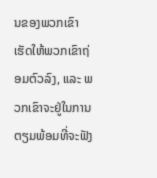ນຂອງພວກເຂົາເຮັດໃຫ້ພວກເຂົາຖ່ອມຕົວລົງ, ແລະ ພວກເຂົາຈະຢູ່ໃນການຕຽມພ້ອມທີ່ຈະຟັງ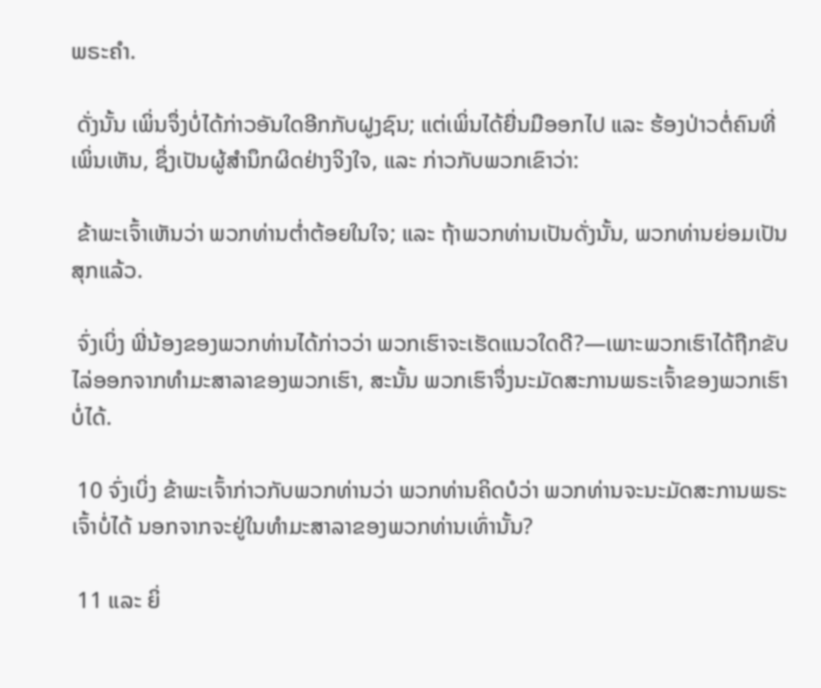ພຣະຄຳ.

 ດັ່ງນັ້ນ ເພິ່ນຈຶ່ງບໍ່ໄດ້ກ່າວອັນໃດອີກກັບຝູງຊົນ; ແຕ່ເພິ່ນໄດ້ຍື່ນມືອອກໄປ ແລະ ຮ້ອງປ່າວຕໍ່ຄົນທີ່ເພິ່ນເຫັນ, ຊຶ່ງເປັນຜູ້ສຳນຶກຜິດຢ່າງຈິງໃຈ, ແລະ ກ່າວກັບພວກເຂົາວ່າ:

 ຂ້າພະເຈົ້າເຫັນວ່າ ພວກທ່ານຕ່ຳຕ້ອຍໃນໃຈ; ແລະ ຖ້າພວກທ່ານເປັນດັ່ງນັ້ນ, ພວກທ່ານຍ່ອມເປັນສຸກແລ້ວ.

 ຈົ່ງເບິ່ງ ພີ່ນ້ອງຂອງພວກທ່ານໄດ້ກ່າວວ່າ ພວກເຮົາຈະເຮັດແນວໃດດີ?—ເພາະພວກເຮົາໄດ້ຖືກຂັບໄລ່ອອກຈາກທຳມະສາລາຂອງພວກເຮົາ, ສະນັ້ນ ພວກເຮົາຈຶ່ງນະມັດສະການພຣະເຈົ້າຂອງພວກເຮົາບໍ່ໄດ້.

 10 ຈົ່ງເບິ່ງ ຂ້າພະເຈົ້າກ່າວກັບພວກທ່ານວ່າ ພວກທ່ານຄິດບໍວ່າ ພວກທ່ານຈະນະມັດສະການພຣະເຈົ້າບໍ່ໄດ້ ນອກຈາກຈະຢູ່ໃນທຳມະສາລາຂອງພວກທ່ານເທົ່ານັ້ນ?

 11 ແລະ ຍິ່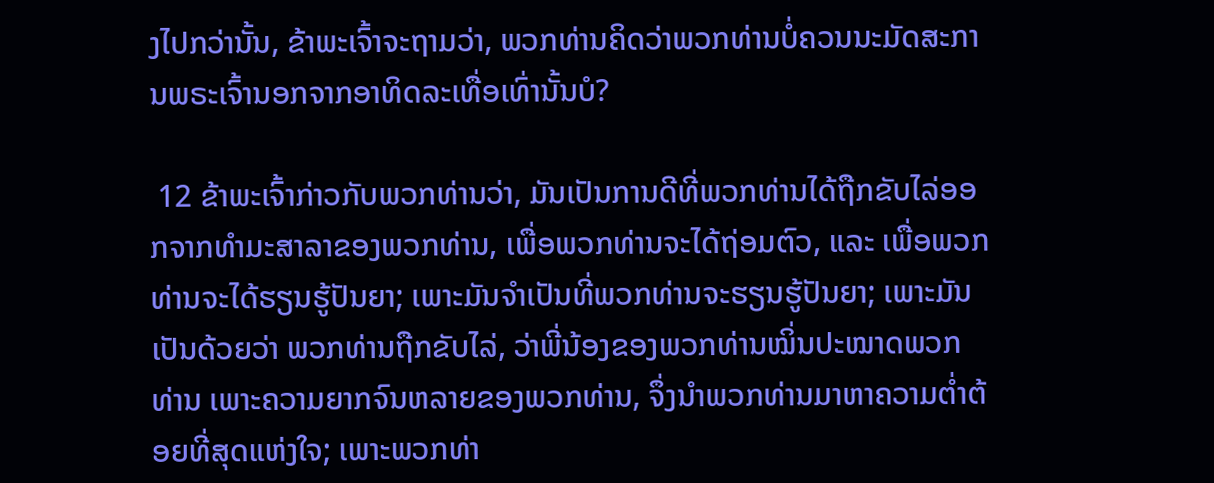ງໄປກວ່ານັ້ນ, ຂ້າພະເຈົ້າຈະຖາມວ່າ, ພວກທ່ານຄິດວ່າພວກທ່ານບໍ່ຄວນນະມັດສະການພຣະເຈົ້ານອກຈາກອາທິດລະເທື່ອເທົ່ານັ້ນບໍ?

 12 ຂ້າພະເຈົ້າກ່າວກັບພວກທ່ານວ່າ, ມັນເປັນການດີທີ່ພວກທ່ານໄດ້ຖືກຂັບໄລ່ອອກຈາກທຳມະສາລາຂອງພວກທ່ານ, ເພື່ອພວກທ່ານຈະໄດ້ຖ່ອມຕົວ, ແລະ ເພື່ອພວກທ່ານຈະໄດ້ຮຽນຮູ້ປັນຍາ; ເພາະມັນຈຳເປັນທີ່ພວກທ່ານຈະຮຽນຮູ້ປັນຍາ; ເພາະມັນເປັນດ້ວຍວ່າ ພວກທ່ານຖືກຂັບໄລ່, ວ່າພີ່ນ້ອງຂອງພວກທ່ານໝິ່ນປະໝາດພວກທ່ານ ເພາະຄວາມຍາກຈົນຫລາຍຂອງພວກທ່ານ, ຈຶ່ງນຳພວກທ່ານມາຫາຄວາມຕ່ຳຕ້ອຍທີ່ສຸດແຫ່ງໃຈ; ເພາະພວກທ່າ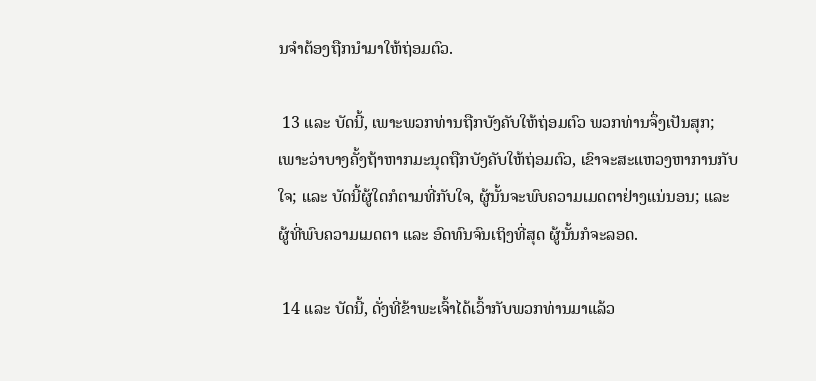ນຈຳຕ້ອງຖືກນຳມາໃຫ້ຖ່ອມຕົວ.

 13 ແລະ ບັດນີ້, ເພາະພວກທ່ານຖືກບັງຄັບໃຫ້ຖ່ອມຕົວ ພວກທ່ານຈຶ່ງເປັນສຸກ; ເພາະວ່າບາງຄັ້ງຖ້າຫາກມະນຸດຖືກບັງຄັບໃຫ້ຖ່ອມຕົວ, ເຂົາຈະສະແຫວງຫາການກັບໃຈ; ແລະ ບັດນີ້ຜູ້ໃດກໍຕາມທີ່ກັບໃຈ, ຜູ້ນັ້ນຈະພົບຄວາມເມດຕາຢ່າງແນ່ນອນ; ແລະ ຜູ້ທີ່ພົບຄວາມເມດຕາ ແລະ ອົດທົນຈົນເຖິງທີ່ສຸດ ຜູ້ນັ້ນກໍຈະລອດ.

 14 ແລະ ບັດນີ້, ດັ່ງທີ່ຂ້າພະເຈົ້າໄດ້ເວົ້າກັບພວກທ່ານມາແລ້ວ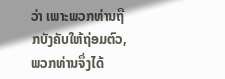ວ່າ ເພາະພວກທ່ານຖືກບັງຄັບໃຫ້ຖ່ອມຕົວ, ພວກທ່ານຈຶ່ງໄດ້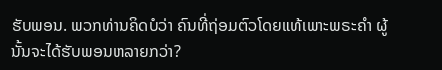ຮັບພອນ. ພວກທ່ານຄິດບໍວ່າ ຄົນທີ່ຖ່ອມຕົວໂດຍແທ້ເພາະພຣະຄຳ ຜູ້ນັ້ນຈະໄດ້ຮັບພອນຫລາຍກວ່າ?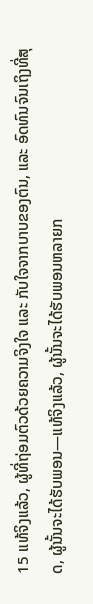15 ແທ້ຈິງແລ້ວ, ຜູ້ທີ່ຖ່ອມຕົວດ້ວຍຄວາມຈິງໃຈ ແລະ ກັບໃຈຈາກບາບຂອງຕົນ, ແລະ ອົດທົນຈົນເຖິງທີ່ສຸດ, ຜູ້ນັ້ນຈະໄດ້ຮັບພອນ—ແທ້ຈິງແລ້ວ, ຜູ້ນັ້ນຈະໄດ້ຮັບພອນຫລາຍກ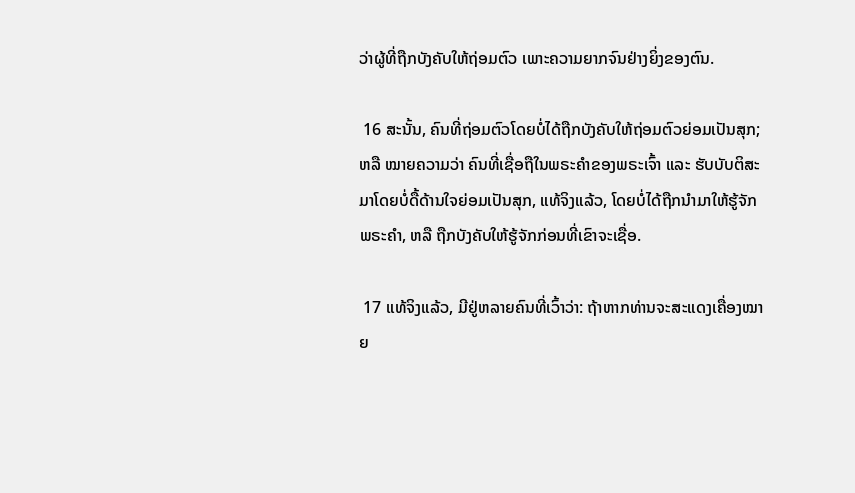ວ່າຜູ້ທີ່ຖືກບັງຄັບໃຫ້ຖ່ອມຕົວ ເພາະຄວາມຍາກຈົນຢ່າງຍິ່ງຂອງຕົນ.

 16 ສະນັ້ນ, ຄົນທີ່ຖ່ອມຕົວໂດຍບໍ່ໄດ້ຖືກບັງຄັບໃຫ້ຖ່ອມຕົວຍ່ອມເປັນສຸກ; ຫລື ໝາຍຄວາມວ່າ ຄົນທີ່ເຊື່ອຖືໃນພຣະຄຳຂອງພຣະເຈົ້າ ແລະ ຮັບບັບຕິສະມາໂດຍບໍ່ດື້ດ້ານໃຈຍ່ອມເປັນສຸກ, ແທ້ຈິງແລ້ວ, ໂດຍບໍ່ໄດ້ຖືກນຳມາໃຫ້ຮູ້ຈັກພຣະຄຳ, ຫລື ຖືກບັງຄັບໃຫ້ຮູ້ຈັກກ່ອນທີ່ເຂົາຈະເຊື່ອ.

 17 ແທ້ຈິງແລ້ວ, ມີຢູ່ຫລາຍຄົນທີ່ເວົ້າວ່າ: ຖ້າຫາກທ່ານຈະສະແດງເຄື່ອງໝາຍ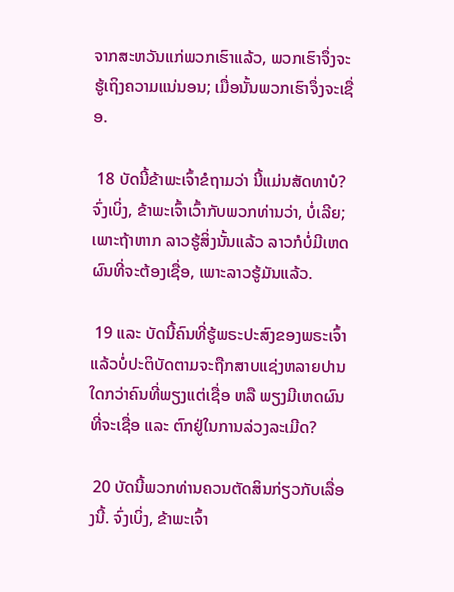ຈາກສະຫວັນແກ່ພວກເຮົາແລ້ວ, ພວກເຮົາຈຶ່ງຈະຮູ້ເຖິງຄວາມແນ່ນອນ; ເມື່ອນັ້ນພວກເຮົາຈຶ່ງຈະເຊື່ອ.

 18 ບັດນີ້ຂ້າພະເຈົ້າຂໍຖາມວ່າ ນີ້ແມ່ນສັດທາບໍ? ຈົ່ງເບິ່ງ, ຂ້າພະເຈົ້າເວົ້າກັບພວກທ່ານວ່າ, ບໍ່ເລີຍ; ເພາະຖ້າຫາກ ລາວຮູ້ສິ່ງນັ້ນແລ້ວ ລາວກໍບໍ່ມີເຫດຜົນທີ່ຈະຕ້ອງເຊື່ອ, ເພາະລາວຮູ້ມັນແລ້ວ.

 19 ແລະ ບັດນີ້ຄົນທີ່ຮູ້ພຣະປະສົງຂອງພຣະເຈົ້າແລ້ວບໍ່ປະຕິບັດຕາມຈະຖືກສາບແຊ່ງຫລາຍປານໃດກວ່າຄົນທີ່ພຽງແຕ່ເຊື່ອ ຫລື ພຽງມີເຫດຜົນທີ່ຈະເຊື່ອ ແລະ ຕົກຢູ່ໃນການລ່ວງລະເມີດ?

 20 ບັດນີ້ພວກທ່ານຄວນຕັດສິນກ່ຽວກັບເລື່ອງນີ້. ຈົ່ງເບິ່ງ, ຂ້າພະເຈົ້າ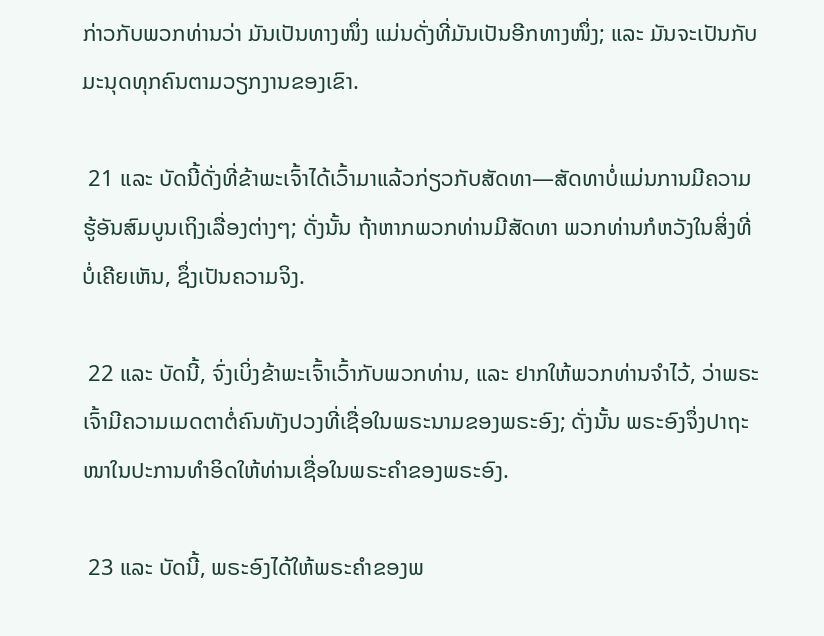ກ່າວກັບພວກທ່ານວ່າ ມັນເປັນທາງໜຶ່ງ ແມ່ນດັ່ງທີ່ມັນເປັນອີກທາງໜຶ່ງ; ແລະ ມັນຈະເປັນກັບມະນຸດທຸກຄົນຕາມວຽກງານຂອງເຂົາ.

 21 ແລະ ບັດນີ້ດັ່ງທີ່ຂ້າພະເຈົ້າໄດ້ເວົ້າມາແລ້ວກ່ຽວກັບສັດທາ—ສັດທາບໍ່ແມ່ນການມີຄວາມຮູ້ອັນສົມບູນເຖິງເລື່ອງຕ່າງໆ; ດັ່ງນັ້ນ ຖ້າຫາກພວກທ່ານມີສັດທາ ພວກທ່ານກໍຫວັງໃນສິ່ງທີ່ບໍ່ເຄີຍເຫັນ, ຊຶ່ງເປັນຄວາມຈິງ.

 22 ແລະ ບັດນີ້, ຈົ່ງເບິ່ງຂ້າພະເຈົ້າເວົ້າກັບພວກທ່ານ, ແລະ ຢາກໃຫ້ພວກທ່ານຈຳໄວ້, ວ່າພຣະເຈົ້າມີຄວາມເມດຕາຕໍ່ຄົນທັງປວງທີ່ເຊື່ອໃນພຣະນາມຂອງພຣະອົງ; ດັ່ງນັ້ນ ພຣະອົງຈຶ່ງປາຖະໜາໃນປະການທຳອິດໃຫ້ທ່ານເຊື່ອໃນພຣະຄຳຂອງພຣະອົງ.

 23 ແລະ ບັດນີ້, ພຣະອົງໄດ້ໃຫ້ພຣະຄຳຂອງພ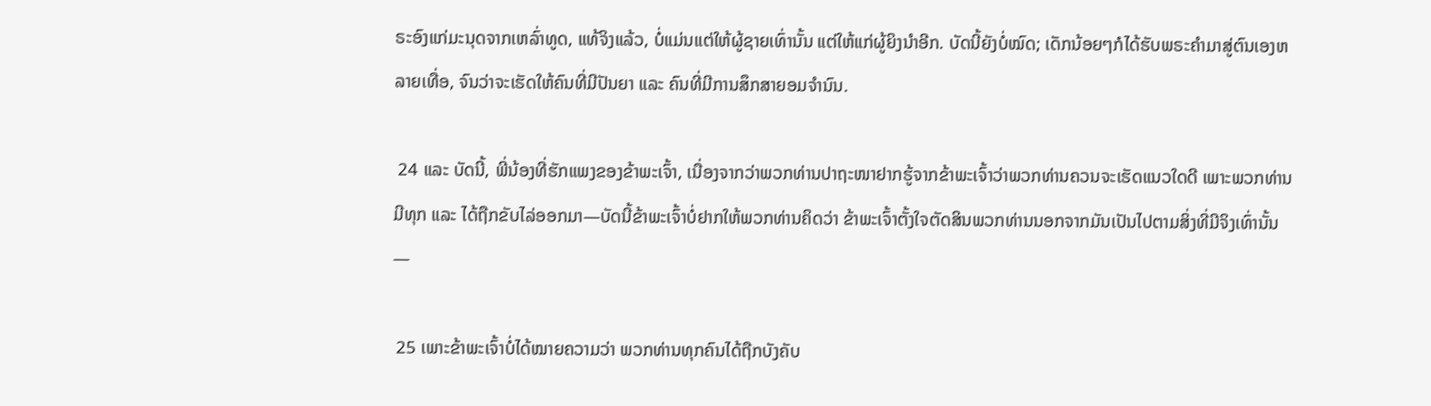ຣະອົງແກ່ມະນຸດຈາກເຫລົ່າທູດ, ແທ້ຈິງແລ້ວ, ບໍ່ແມ່ນແຕ່ໃຫ້ຜູ້ຊາຍເທົ່ານັ້ນ ແຕ່ໃຫ້ແກ່ຜູ້ຍິງນຳອີກ. ບັດນີ້ຍັງບໍ່ໝົດ; ເດັກນ້ອຍໆກໍໄດ້ຮັບພຣະຄຳມາສູ່ຕົນເອງຫລາຍເທື່ອ, ຈົນວ່າຈະເຮັດໃຫ້ຄົນທີ່ມີປັນຍາ ແລະ ຄົນທີ່ມີການສຶກສາຍອມຈຳນົນ.

 24 ແລະ ບັດນີ້, ພີ່ນ້ອງທີ່ຮັກແພງຂອງຂ້າພະເຈົ້າ, ເນື່ອງຈາກວ່າພວກທ່ານປາຖະໜາຢາກຮູ້ຈາກຂ້າພະເຈົ້າວ່າພວກທ່ານຄວນຈະເຮັດແນວໃດດີ ເພາະພວກທ່ານມີທຸກ ແລະ ໄດ້ຖືກຂັບໄລ່ອອກມາ—ບັດນີ້ຂ້າພະເຈົ້າບໍ່ຢາກໃຫ້ພວກທ່ານຄິດວ່າ ຂ້າພະເຈົ້າຕັ້ງໃຈຕັດສິນພວກທ່ານນອກຈາກມັນເປັນໄປຕາມສິ່ງທີ່ມີຈິງເທົ່ານັ້ນ—

 25 ເພາະຂ້າພະເຈົ້າບໍ່ໄດ້ໝາຍຄວາມວ່າ ພວກທ່ານທຸກຄົນໄດ້ຖືກບັງຄັບ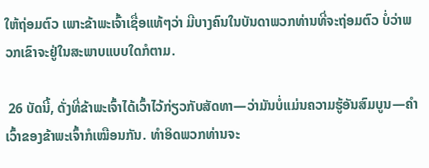ໃຫ້ຖ່ອມຕົວ ເພາະຂ້າພະເຈົ້າເຊື່ອແທ້ໆວ່າ ມີບາງຄົນໃນບັນດາພວກທ່ານທີ່ຈະຖ່ອມຕົວ ບໍ່ວ່າພວກເຂົາຈະຢູ່ໃນສະພາບແບບໃດກໍຕາມ.

 26 ບັດນີ້, ດັ່ງທີ່ຂ້າພະເຈົ້າໄດ້ເວົ້າໄວ້ກ່ຽວກັບສັດທາ—ວ່າມັນບໍ່ແມ່ນຄວາມຮູ້ອັນສົມບູນ—ຄຳເວົ້າຂອງຂ້າພະເຈົ້າກໍເໝືອນກັນ. ທຳອິດພວກທ່ານຈະ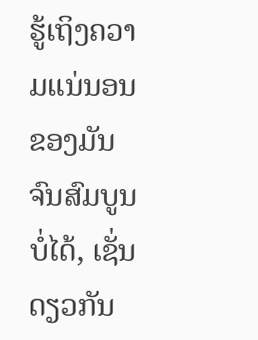ຮູ້ເຖິງຄວາມແນ່ນອນຂອງມັນຈົນສົມບູນບໍ່ໄດ້, ເຊັ່ນດຽວກັນ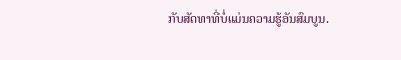ກັບສັດທາທີ່ບໍ່ແມ່ນຄວາມຮູ້ອັນສົມບູນ.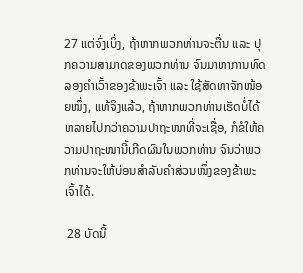27 ແຕ່ຈົ່ງເບິ່ງ, ຖ້າຫາກພວກທ່ານຈະຕື່ນ ແລະ ປຸກຄວາມສາມາດຂອງພວກທ່ານ ຈົນມາຫາການທົດລອງຄຳເວົ້າຂອງຂ້າພະເຈົ້າ ແລະ ໃຊ້ສັດທາຈັກໜ້ອຍໜຶ່ງ, ແທ້ຈິງແລ້ວ, ຖ້າຫາກພວກທ່ານເຮັດບໍ່ໄດ້ຫລາຍໄປກວ່າຄວາມປາຖະໜາທີ່ຈະເຊື່ອ, ກໍຂໍໃຫ້ຄວາມປາຖະໜານີ້ເກີດຜົນໃນພວກທ່ານ ຈົນວ່າພວກທ່ານຈະໃຫ້ບ່ອນສຳລັບຄຳສ່ວນໜຶ່ງຂອງຂ້າພະເຈົ້າໄດ້.

 28 ບັດນີ້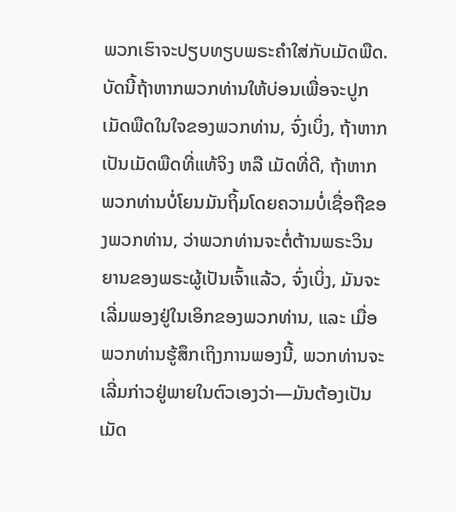ພວກເຮົາຈະປຽບທຽບພຣະຄຳໃສ່ກັບເມັດພືດ. ບັດນີ້ຖ້າຫາກພວກທ່ານໃຫ້ບ່ອນເພື່ອຈະປູກເມັດພືດໃນໃຈຂອງພວກທ່ານ, ຈົ່ງເບິ່ງ, ຖ້າຫາກເປັນເມັດພືດທີ່ແທ້ຈິງ ຫລື ເມັດທີ່ດີ, ຖ້າຫາກພວກທ່ານບໍ່ໂຍນມັນຖິ້ມໂດຍຄວາມບໍ່ເຊື່ອຖືຂອງພວກທ່ານ, ວ່າພວກທ່ານຈະຕໍ່ຕ້ານພຣະວິນຍານຂອງພຣະຜູ້ເປັນເຈົ້າແລ້ວ, ຈົ່ງເບິ່ງ, ມັນຈະເລີ່ມພອງຢູ່ໃນເອິກຂອງພວກທ່ານ, ແລະ ເມື່ອພວກທ່ານຮູ້ສຶກເຖິງການພອງນີ້, ພວກທ່ານຈະເລີ່ມກ່າວຢູ່ພາຍໃນຕົວເອງວ່າ—ມັນຕ້ອງເປັນເມັດ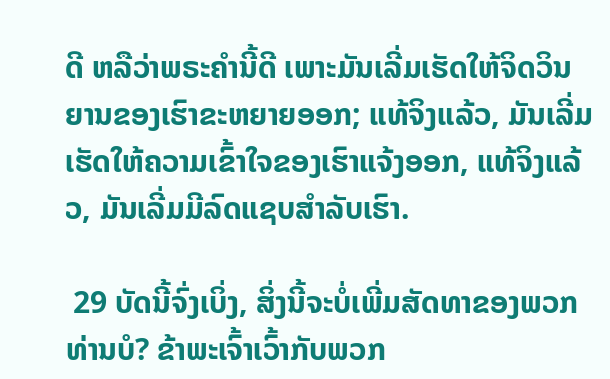ດີ ຫລືວ່າພຣະຄຳນີ້ດີ ເພາະມັນເລີ່ມເຮັດໃຫ້ຈິດວິນຍານຂອງເຮົາຂະຫຍາຍອອກ; ແທ້ຈິງແລ້ວ, ມັນເລີ່ມເຮັດໃຫ້ຄວາມເຂົ້າໃຈຂອງເຮົາແຈ້ງອອກ, ແທ້ຈິງແລ້ວ, ມັນເລີ່ມມີລົດແຊບສຳລັບເຮົາ.

 29 ບັດນີ້ຈົ່ງເບິ່ງ, ສິ່ງນີ້ຈະບໍ່ເພີ່ມສັດທາຂອງພວກທ່ານບໍ? ຂ້າພະເຈົ້າເວົ້າກັບພວກ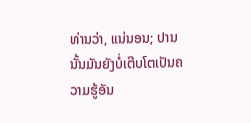ທ່ານວ່າ, ແນ່ນອນ; ປານນັ້ນມັນຍັງບໍ່ເຕີບໂຕເປັນຄວາມຮູ້ອັນ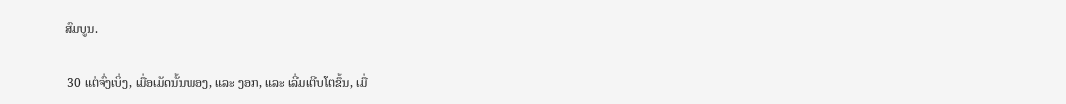ສົມບູນ.

 30 ແຕ່ຈົ່ງເບິ່ງ, ເມື່ອເມັດນັ້ນພອງ, ແລະ ງອກ, ແລະ ເລີ່ມເຕີບໂຕຂຶ້ນ, ເມື່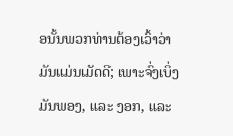ອນັ້ນພວກທ່ານຕ້ອງເວົ້າວ່າ ມັນແມ່ນເມັດດີ; ເພາະຈົ່ງເບິ່ງ ມັນພອງ, ແລະ ງອກ, ແລະ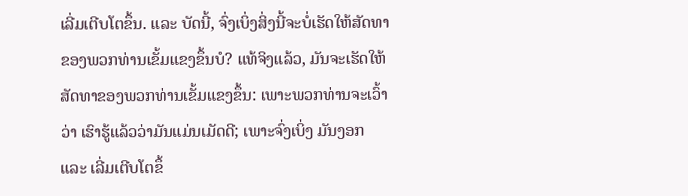ເລີ່ມເຕີບໂຕຂຶ້ນ. ແລະ ບັດນີ້, ຈົ່ງເບິ່ງສິ່ງນີ້ຈະບໍ່ເຮັດໃຫ້ສັດທາຂອງພວກທ່ານເຂັ້ມແຂງຂຶ້ນບໍ? ແທ້ຈິງແລ້ວ, ມັນຈະເຮັດໃຫ້ສັດທາຂອງພວກທ່ານເຂັ້ມແຂງຂຶ້ນ: ເພາະພວກທ່ານຈະເວົ້າວ່າ ເຮົາຮູ້ແລ້ວວ່າມັນແມ່ນເມັດດີ; ເພາະຈົ່ງເບິ່ງ ມັນງອກ ແລະ ເລີ່ມເຕີບໂຕຂຶ້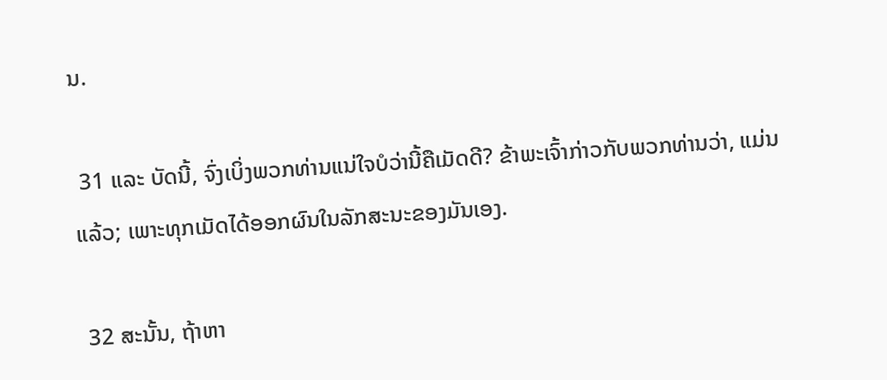ນ.

 31 ແລະ ບັດນີ້, ຈົ່ງເບິ່ງພວກທ່ານແນ່ໃຈບໍວ່ານີ້ຄືເມັດດີ? ຂ້າພະເຈົ້າກ່າວກັບພວກທ່ານວ່າ, ແມ່ນແລ້ວ; ເພາະທຸກເມັດໄດ້ອອກຜົນໃນລັກສະນະຂອງມັນເອງ.

 32 ສະນັ້ນ, ຖ້າຫາ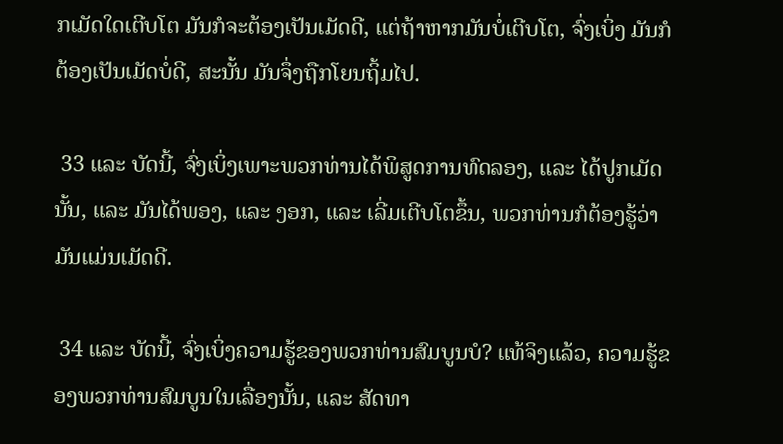ກເມັດໃດເຕີບໂຕ ມັນກໍຈະຕ້ອງເປັນເມັດດີ, ແຕ່ຖ້າຫາກມັນບໍ່ເຕີບໂຕ, ຈົ່ງເບິ່ງ ມັນກໍຕ້ອງເປັນເມັດບໍ່ດີ, ສະນັ້ນ ມັນຈຶ່ງຖືກໂຍນຖິ້ມໄປ.

 33 ແລະ ບັດນີ້, ຈົ່ງເບິ່ງເພາະພວກທ່ານໄດ້ພິສູດການທົດລອງ, ແລະ ໄດ້ປູກເມັດນັ້ນ, ແລະ ມັນໄດ້ພອງ, ແລະ ງອກ, ແລະ ເລີ່ມເຕີບໂຕຂຶ້ນ, ພວກທ່ານກໍຕ້ອງຮູ້ວ່າ ມັນແມ່ນເມັດດີ.

 34 ແລະ ບັດນີ້, ຈົ່ງເບິ່ງຄວາມຮູ້ຂອງພວກທ່ານສົມບູນບໍ? ແທ້ຈິງແລ້ວ, ຄວາມຮູ້ຂອງພວກທ່ານສົມບູນໃນເລື່ອງນັ້ນ, ແລະ ສັດທາ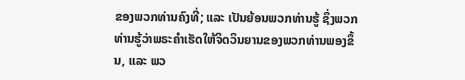ຂອງພວກທ່ານຄົງທີ່; ແລະ ເປັນຍ້ອນພວກທ່ານຮູ້ ຊຶ່ງພວກທ່ານຮູ້ວ່າພຣະຄຳເຮັດໃຫ້ຈິດວິນຍານຂອງພວກທ່ານພອງຂຶ້ນ, ແລະ ພວ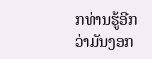ກທ່ານຮູ້ອີກວ່າມັນງອກ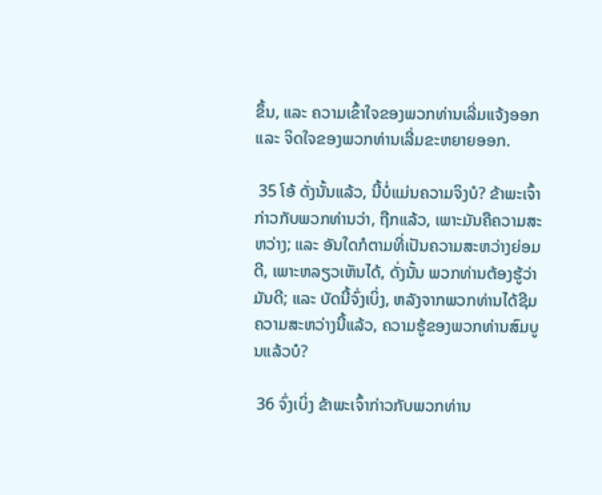ຂຶ້ນ, ແລະ ຄວາມເຂົ້າໃຈຂອງພວກທ່ານເລີ່ມແຈ້ງອອກ ແລະ ຈິດໃຈຂອງພວກທ່ານເລີ່ມຂະຫຍາຍອອກ.

 35 ໂອ້ ດັ່ງນັ້ນແລ້ວ, ນີ້ບໍ່ແມ່ນຄວາມຈິງບໍ? ຂ້າພະເຈົ້າກ່າວກັບພວກທ່ານວ່າ, ຖືກແລ້ວ, ເພາະມັນຄືຄວາມສະຫວ່າງ; ແລະ ອັນໃດກໍຕາມທີ່ເປັນຄວາມສະຫວ່າງຍ່ອມດີ, ເພາະຫລຽວເຫັນໄດ້, ດັ່ງນັ້ນ ພວກທ່ານຕ້ອງຮູ້ວ່າມັນດີ; ແລະ ບັດນີ້ຈົ່ງເບິ່ງ, ຫລັງຈາກພວກທ່ານໄດ້ຊີມຄວາມສະຫວ່າງນີ້ແລ້ວ, ຄວາມຮູ້ຂອງພວກທ່ານສົມບູນແລ້ວບໍ?

 36 ຈົ່ງເບິ່ງ ຂ້າພະເຈົ້າກ່າວກັບພວກທ່ານ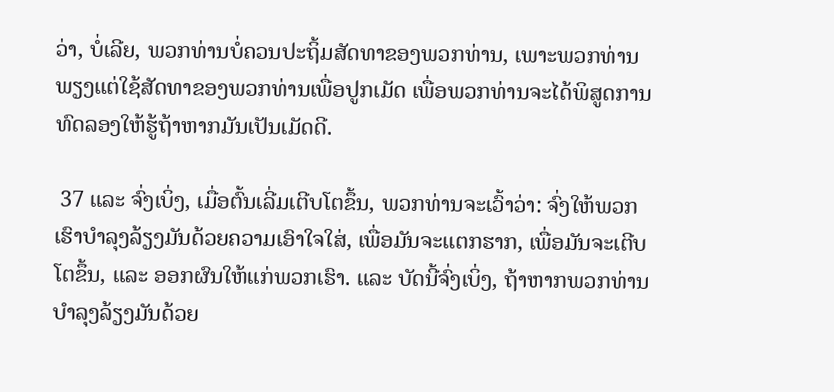ວ່າ, ບໍ່ເລີຍ, ພວກທ່ານບໍ່ຄວນປະຖິ້ມສັດທາຂອງພວກທ່ານ, ເພາະພວກທ່ານພຽງແຕ່ໃຊ້ສັດທາຂອງພວກທ່ານເພື່ອປູກເມັດ ເພື່ອພວກທ່ານຈະໄດ້ພິສູດການທົດລອງໃຫ້ຮູ້ຖ້າຫາກມັນເປັນເມັດດີ.

 37 ແລະ ຈົ່ງເບິ່ງ, ເມື່ອຕົ້ນເລີ່ມເຕີບໂຕຂຶ້ນ, ພວກທ່ານຈະເວົ້າວ່າ: ຈົ່ງໃຫ້ພວກເຮົາບຳລຸງລ້ຽງມັນດ້ວຍຄວາມເອົາໃຈໃສ່, ເພື່ອມັນຈະແຕກຮາກ, ເພື່ອມັນຈະເຕີບໂຕຂຶ້ນ, ແລະ ອອກຜົນໃຫ້ແກ່ພວກເຮົາ. ແລະ ບັດນີ້ຈົ່ງເບິ່ງ, ຖ້າຫາກພວກທ່ານບຳລຸງລ້ຽງມັນດ້ວຍ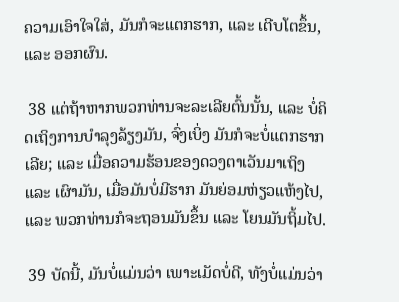ຄວາມເອົາໃຈໃສ່, ມັນກໍຈະແຕກຮາກ, ແລະ ເຕີບໂຕຂຶ້ນ, ແລະ ອອກຜົນ.

 38 ແຕ່ຖ້າຫາກພວກທ່ານຈະລະເລີຍຕົ້ນນັ້ນ, ແລະ ບໍ່ຄິດເຖິງການບຳລຸງລ້ຽງມັນ, ຈົ່ງເບິ່ງ ມັນກໍຈະບໍ່ແຕກຮາກເລີຍ; ແລະ ເມື່ອຄວາມຮ້ອນຂອງດວງຕາເວັນມາເຖິງ ແລະ ເຜົາມັນ, ເມື່ອມັນບໍ່ມີຮາກ ມັນຍ່ອມຫ່ຽວແຫ້ງໄປ, ແລະ ພວກທ່ານກໍຈະຖອນມັນຂຶ້ນ ແລະ ໂຍນມັນຖິ້ມໄປ.

 39 ບັດນີ້, ມັນບໍ່ແມ່ນວ່າ ເພາະເມັດບໍ່ດີ, ທັງບໍ່ແມ່ນວ່າ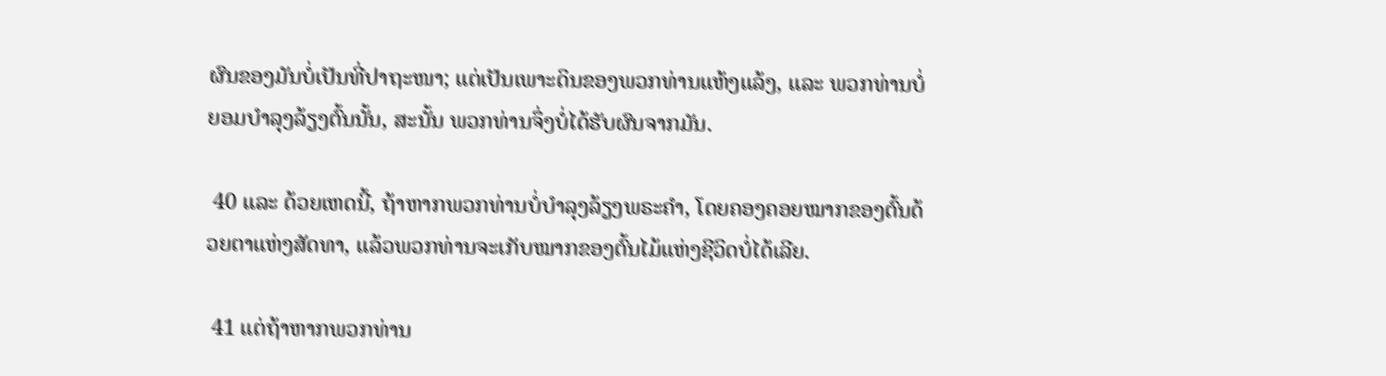ຜົນຂອງມັນບໍ່ເປັນທີ່ປາຖະໜາ; ແຕ່ເປັນເພາະດິນຂອງພວກທ່ານແຫ້ງແລ້ງ, ແລະ ພວກທ່ານບໍ່ຍອມບຳລຸງລ້ຽງຕົ້ນນັ້ນ, ສະນັ້ນ ພວກທ່ານຈຶ່ງບໍ່ໄດ້ຮັບຜົນຈາກມັນ.

 40 ແລະ ດ້ວຍເຫດນີ້, ຖ້າຫາກພວກທ່ານບໍ່ບຳລຸງລ້ຽງພຣະຄຳ, ໂດຍຄອງຄອຍໝາກຂອງຕົ້ນດ້ວຍຕາແຫ່ງສັດທາ, ແລ້ວພວກທ່ານຈະເກັບໝາກຂອງຕົ້ນໄມ້ແຫ່ງຊີວິດບໍ່ໄດ້ເລີຍ.

 41 ແຕ່ຖ້າຫາກພວກທ່ານ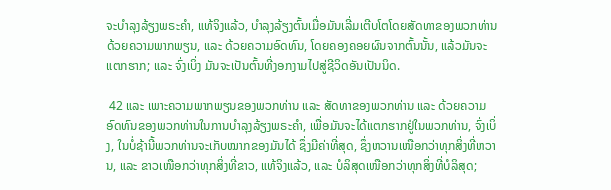ຈະບຳລຸງລ້ຽງພຣະຄຳ, ແທ້ຈິງແລ້ວ, ບຳລຸງລ້ຽງຕົ້ນເມື່ອມັນເລີ່ມເຕີບໂຕໂດຍສັດທາຂອງພວກທ່ານດ້ວຍຄວາມພາກພຽນ, ແລະ ດ້ວຍຄວາມອົດທົນ, ໂດຍຄອງຄອຍຜົນຈາກຕົ້ນນັ້ນ, ແລ້ວມັນຈະແຕກຮາກ; ແລະ ຈົ່ງເບິ່ງ ມັນຈະເປັນຕົ້ນທີ່ງອກງາມໄປສູ່ຊີວິດອັນເປັນນິດ.

 42 ແລະ ເພາະຄວາມພາກພຽນຂອງພວກທ່ານ ແລະ ສັດທາຂອງພວກທ່ານ ແລະ ດ້ວຍຄວາມອົດທົນຂອງພວກທ່ານໃນການບຳລຸງລ້ຽງພຣະຄຳ, ເພື່ອມັນຈະໄດ້ແຕກຮາກຢູ່ໃນພວກທ່ານ, ຈົ່ງເບິ່ງ, ໃນບໍ່ຊ້ານີ້ພວກທ່ານຈະເກັບໝາກຂອງມັນໄດ້ ຊຶ່ງມີຄ່າທີ່ສຸດ, ຊຶ່ງຫວານເໜືອກວ່າທຸກສິ່ງທີ່ຫວານ, ແລະ ຂາວເໜືອກວ່າທຸກສິ່ງທີ່ຂາວ, ແທ້ຈິງແລ້ວ, ແລະ ບໍລິສຸດເໜືອກວ່າທຸກສິ່ງທີ່ບໍລິສຸດ;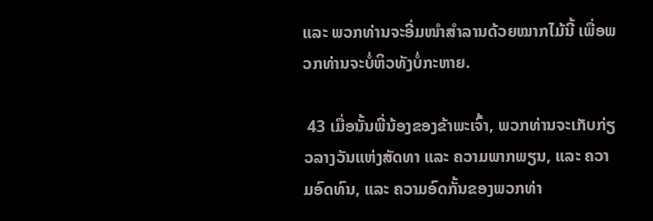ແລະ ພວກທ່ານຈະອີ່ມໜຳສຳລານດ້ວຍໝາກໄມ້ນີ້ ເພື່ອພວກທ່ານຈະບໍ່ຫິວທັງບໍ່ກະຫາຍ.

 43 ເມື່ອນັ້ນພີ່ນ້ອງຂອງຂ້າພະເຈົ້າ, ພວກທ່ານຈະເກັບກ່ຽວລາງວັນແຫ່ງສັດທາ ແລະ ຄວາມພາກພຽນ, ແລະ ຄວາມອົດທົນ, ແລະ ຄວາມອົດກັ້ນຂອງພວກທ່າ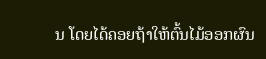ນ ໂດຍໄດ້ຄອຍຖ້າໃຫ້ຕົ້ນໄມ້ອອກຜົນ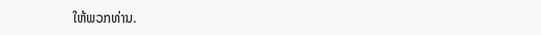ໃຫ້ພວກທ່ານ.